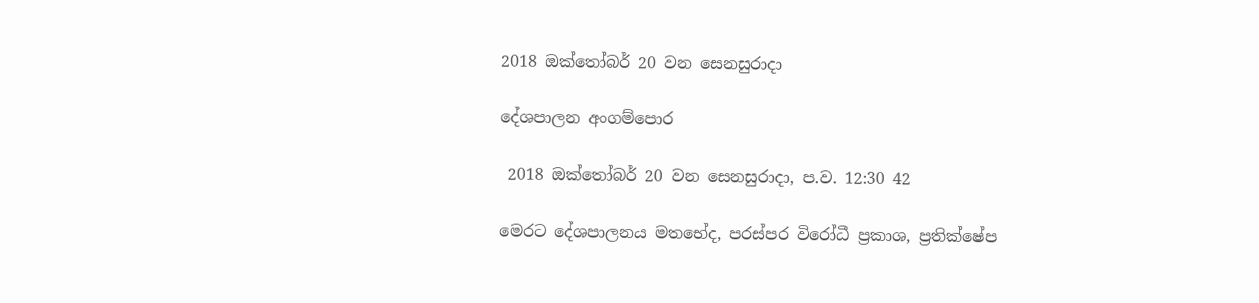2018 ඔක්තෝබර් 20 වන සෙනසුරාදා

දේශපාලන අංගම්පොර

 2018 ඔක්තෝබර් 20 වන සෙනසුරාදා, ප.ව. 12:30 42

මෙරට දේශපාලනය මතභේද, පරස්පර විරෝධී ප්‍රකාශ, ප්‍රතික්ෂේප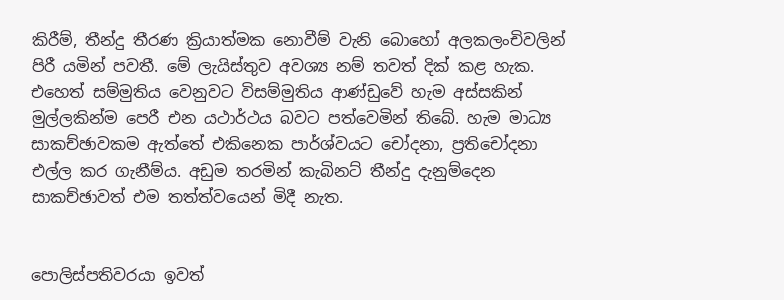කිරීම්, තීන්දු තීරණ ක්‍රියාත්මක නොවීම් වැනි බොහෝ අලකලංචිවලින් පිරී යමින් පවතී. මේ ලැයිස්තුව අවශ්‍ය නම් තවත් දික් කළ හැක. එහෙත් සම්මුතිය වෙනුවට විසම්මුතිය ආණ්ඩුවේ හැම අස්සකින් මුල්ලකින්ම පෙරී එන යථාර්ථය බවට පත්වෙමින් තිබේ. හැම මාධ්‍ය සාකච්ඡාවකම ඇත්තේ එකිනෙක පාර්ශ්වයට චෝදනා, ප්‍රතිචෝදනා එල්ල කර ගැනීම්ය. අඩුම තරමින් කැබිනට් තීන්දු දැනුම්දෙන සාකච්ඡාවත් එම තත්ත්වයෙන් මිදී නැත.


පොලිස්පතිවරයා ඉවත්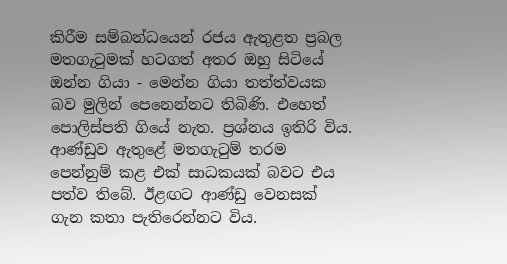කිරීම සම්බන්ධයෙන් රජය ඇතුළත ප්‍රබල මතගැටුමක් හටගත් අතර ඔහු සිටියේ ඔන්න ගියා - මෙන්න ගියා තත්ත්වයක බව මුලින් පෙනෙන්නට තිබිණි. එහෙත් පොලිස්පති ගියේ නැත. ප්‍රශ්නය ඉතිරි විය. ආණ්ඩුව ඇතුළේ මතගැටුම් තරම පෙන්නුම් කළ එක් සාධකයක් බවට එය පත්ව තිබේ. ඊළඟට ආණ්ඩු වෙනසක් ගැන කතා පැතිරෙන්නට විය.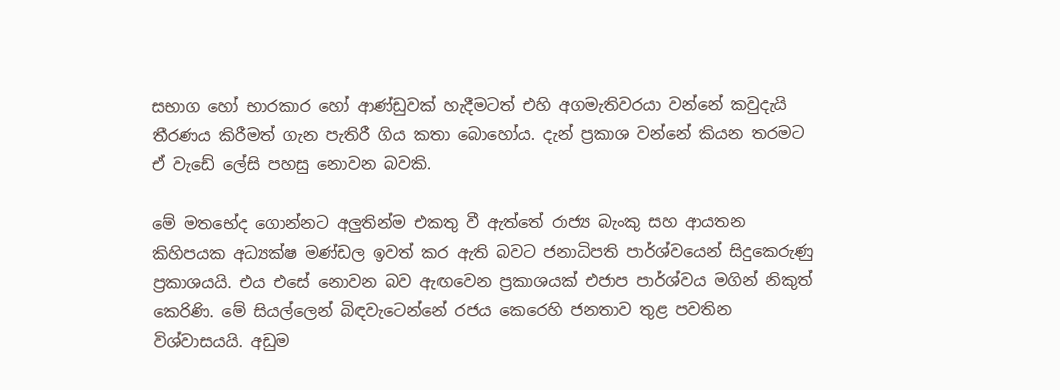සභාග හෝ භාරකාර හෝ ආණ්ඩුවක් හැදීමටත් එහි අගමැතිවරයා වන්නේ කවුදැයි තීරණය කිරීමත් ගැන පැතිරී ගිය කතා බොහෝය. දැන් ප්‍රකාශ වන්නේ කියන තරමට ඒ වැඩේ ලේසි පහසු නොවන බවකි.

මේ මතභේද ගොන්නට අලුතින්ම එකතු වී ඇත්තේ රාජ්‍ය බැංකු සහ ආයතන කිහිපයක අධ්‍යක්ෂ මණ්ඩල ඉවත් කර ඇති බවට ජනාධිපති පාර්ශ්වයෙන් සිදුකෙරුණු ප්‍රකාශයයි. එය එසේ නොවන බව ඇඟවෙන ප්‍රකාශයක් එජාප පාර්ශ්වය මගින් නිකුත් කෙරිණි. මේ සියල්ලෙන් බිඳවැටෙන්නේ රජය කෙරෙහි ජනතාව තුළ පවතින විශ්වාසයයි. අඩුම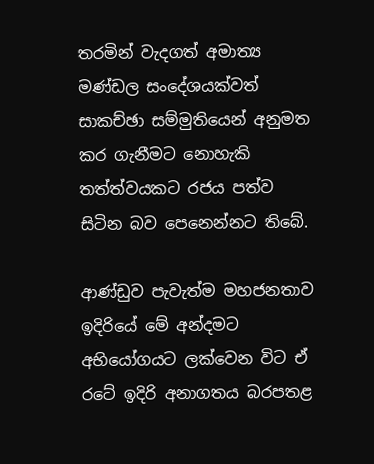තරමින් වැදගත් අමාත්‍ය මණ්ඩල සංදේශයක්වත් සාකච්ඡා සම්මුතියෙන් අනුමත කර ගැනීමට නොහැකි තත්ත්වයකට රජය පත්ව සිටින බව පෙනෙන්නට තිබේ.

ආණ්ඩුව පැවැත්ම මහජනතාව ඉදිරියේ මේ අන්දමට අභියෝගයට ලක්වෙන විට ඒ රටේ ඉදිරි අනාගතය බරපතළ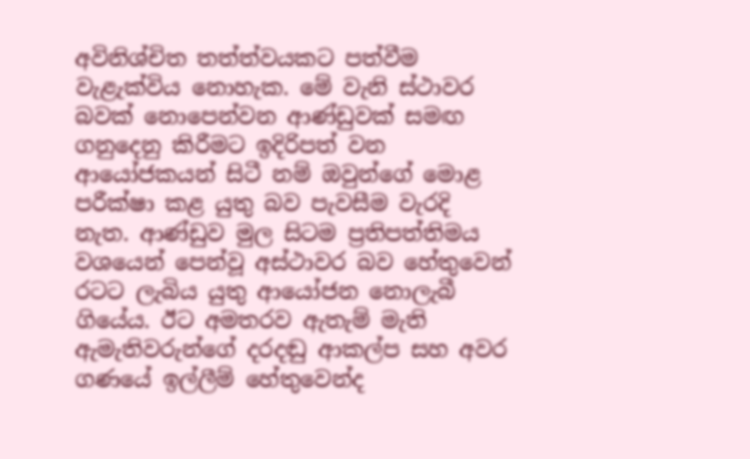අවිනිශ්චිත තත්ත්වයකට පත්වීම වැළැක්විය නොහැක. මේ වැනි ස්ථාවර බවක් නොපෙන්වන ආණ්ඩුවක් සමඟ ගනුදෙනු කිරීමට ඉදිරිපත් වන ආයෝජකයන් සිටී නම් ඔවුන්ගේ මොළ පරීක්ෂා කළ යුතු බව පැවසීම වැරදි නැත. ආණ්ඩුව මුල සිටම ප්‍රතිපත්තිමය වශයෙන් පෙන්වූ අස්ථාවර බව හේතුවෙන් රටට ලැබිය යුතු ආයෝජන නොලැබී ගියේය. ඊට අමතරව ඇතැම් මැති ඇමැතිවරුන්ගේ දරදඬු ආකල්ප සහ අවර ගණයේ ඉල්ලීම් හේතුවෙන්ද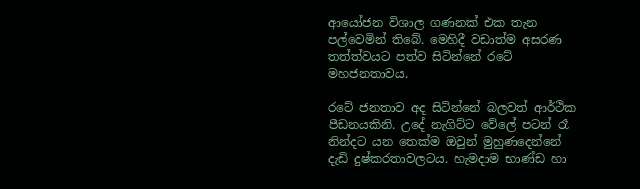ආයෝජන විශාල ගණනක් එක තැන පල්වෙමින් තිබේ. මෙහිදී වඩාත්ම අසරණ තත්ත්වයට පත්ව සිටින්නේ රටේ මහජනතාවය.

රටේ ජනතාව අද සිටින්නේ බලවත් ආර්ථික පීඩනයකිනි. උදේ නැගිට්ට වේලේ පටන් රෑ නින්දට යන තෙක්ම ඔවුන් මුහුණදෙන්නේ දැඩි දුෂ්කරතාවලටය. හැමදාම භාණ්ඩ හා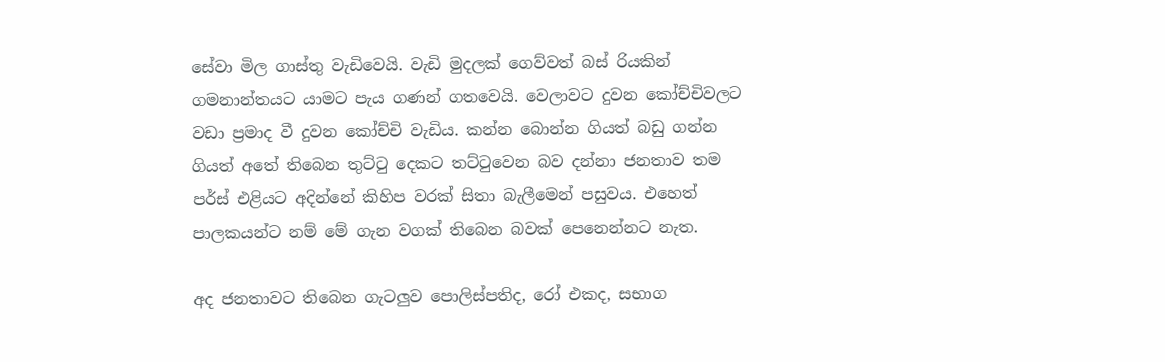සේවා මිල ගාස්තු වැඩිවෙයි. වැඩි මුදලක් ගෙව්වත් බස් රියකින් ගමනාන්තයට යාමට පැය ගණන් ගතවෙයි. වෙලාවට දුවන කෝච්චිවලට වඩා ප්‍රමාද වී දුවන කෝච්චි වැඩිය. කන්න බොන්න ගියත් බඩු ගන්න ගියත් අතේ තිබෙන තුට්ටු දෙකට තට්ටුවෙන බව දන්නා ජනතාව තම පර්ස් එළියට අදින්නේ කිහිප වරක් සිතා බැලීමෙන් පසුවය. එහෙත් පාලකයන්ට නම් මේ ගැන වගක් තිබෙන බවක් පෙනෙන්නට නැත.

අද ජනතාවට තිබෙන ගැටලුව පොලිස්පතිද, රෝ එකද, සභාග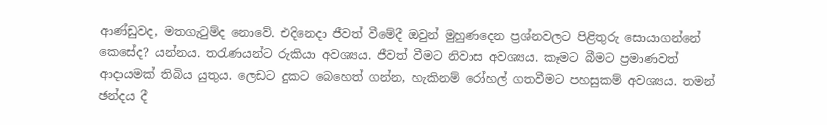ආණ්ඩුවද, මතගැටුම්ද නොවේ. එදිනෙදා ජීවත් වීමේදී ඔවුන් මුහුණදෙන ප්‍රශ්නවලට පිළිතුරු සොයාගන්නේ කෙසේද? යන්නය. තරැණයන්ට රුකියා අවශ්‍යය. ජීවත් වීමට නිවාස අවශ්‍යය. කෑමට බීමට ප්‍රමාණවත් ආදායමක් තිබිය යුතුය. ලෙඩට දුකට බෙහෙත් ගන්න, හැකිනම් රෝහල් ගතවීමට පහසුකම් අවශ්‍යය. තමන් ඡන්දය දී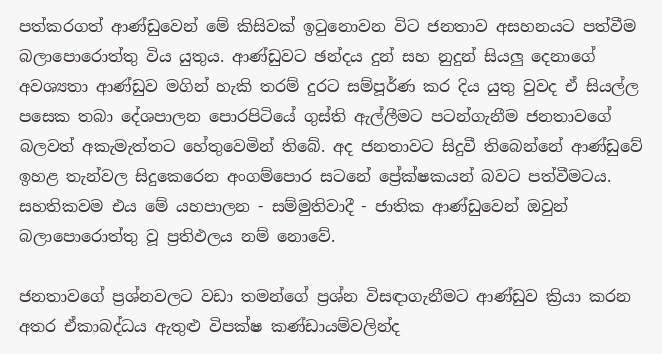පත්කරගත් ආණ්ඩුවෙන් මේ කිසිවක් ඉටුනොවන විට ජනතාව අසහනයට පත්වීම බලාපොරොත්තු විය යුතුය. ආණ්ඩුවට ඡන්දය දුන් සහ නුදුන් සියලු දෙනාගේ අවශ්‍යතා ආණ්ඩුව මගින් හැකි තරම් දුරට සම්පූර්ණ කර දිය යුතු වුවද ඒ සියල්ල පසෙක තබා දේශපාලන පොරපිටියේ ගුස්ති ඇල්ලීමට පටන්ගැනීම ජනතාවගේ බලවත් අකැමැත්තට හේතුවෙමින් තිබේ. අද ජනතාවට සිදුවී තිබෙන්නේ ආණ්ඩුවේ ඉහළ තැන්වල සිදුකෙරෙන අංගම්පොර සටනේ ප්‍රේක්ෂකයන් බවට පත්වීමටය. සහතිකවම එය මේ යහපාලන - සම්මුතිවාදී - ජාතික ආණ්ඩුවෙන් ඔවුන් බලාපොරොත්තු වූ ප්‍රතිඵලය නම් නොවේ.

ජනතාවගේ ප්‍රශ්නවලට වඩා තමන්ගේ ප්‍රශ්න විසඳාගැනීමට ආණ්ඩුව ක්‍රියා කරන අතර ඒකාබද්ධය ඇතුළු විපක්ෂ කණ්ඩායම්වලින්ද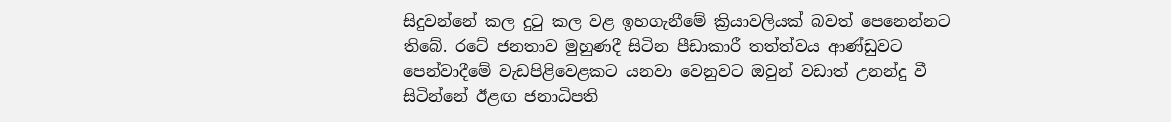සිදුවන්නේ කල දුටු කල වළ ඉහගැනීමේ ක්‍රියාවලියක් බවත් පෙනෙන්නට තිබේ. රටේ ජනතාව මුහුණදී සිටින පීඩාකාරී තත්ත්වය ආණ්ඩුවට පෙන්වාදීමේ වැඩපිළිවෙළකට යනවා වෙනුවට ඔවුන් වඩාත් උනන්දු වී සිටින්නේ ඊළඟ ජනාධිපති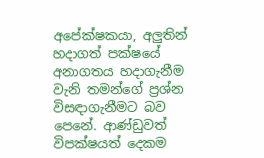අපේක්ෂකයා, අලුතින් හදාගත් පක්ෂයේ අනාගතය හදාගැනීම වැනි තමන්ගේ ප්‍රශ්න විසඳාගැනීමට බව පෙනේ. ආණ්ඩුවත් විපක්ෂයත් දෙකම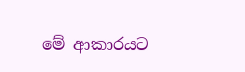මේ ආකාරයට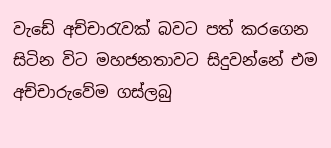වැඩේ අච්චාරැවක් බවට පත් කරගෙන සිටින විට මහජනතාවට සිදුවන්නේ එම අච්චාරුවේම ගස්ලබු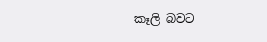කෑලි බවට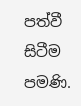පත්වී සිටීම පමණි.